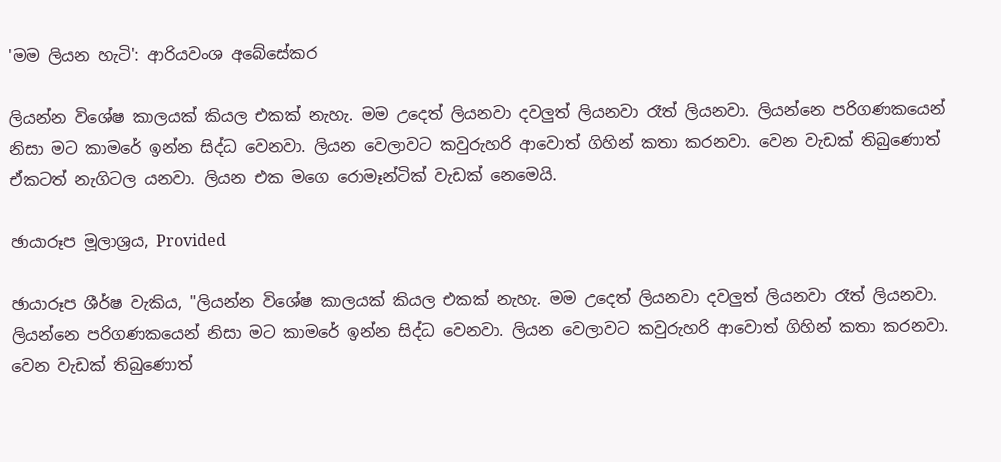'මම ලියන හැටි': ආරියවංශ අබේසේකර

ලියන්න විශේෂ කාලයක් කියල එකක් නැහැ. මම උදෙත් ලියනවා දවලුත් ලියනවා රෑත් ලියනවා. ලියන්නෙ පරිගණකයෙන් නිසා මට කාමරේ ඉන්න සිද්ධ වෙනවා. ලියන වෙලාවට කවුරුහරි ආවොත් ගිහින් කතා කරනවා. වෙන වැඩක් තිබුණොත් ඒකටත් නැගිටල යනවා. ලියන එක මගෙ රොමෑන්ටික් වැඩක් නෙමෙයි.

ඡායාරූප මූලාශ්‍රය, Provided

ඡායාරූප ශීර්ෂ වැකිය, "ලියන්න විශේෂ කාලයක් කියල එකක් නැහැ. මම උදෙත් ලියනවා දවලුත් ලියනවා රෑත් ලියනවා. ලියන්නෙ පරිගණකයෙන් නිසා මට කාමරේ ඉන්න සිද්ධ වෙනවා. ලියන වෙලාවට කවුරුහරි ආවොත් ගිහින් කතා කරනවා. වෙන වැඩක් තිබුණොත්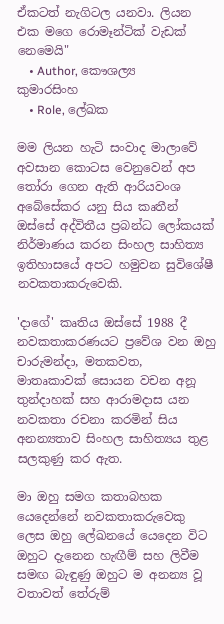ඒකටත් නැගිටල යනවා. ලියන එක මගෙ රොමෑන්ටික් වැඩක් නෙමෙයි"
    • Author, කෞශල්‍ය කුමාරසිංහ
    • Role, ලේඛක

මම ලියන හැටි සංවාද මාලාවේ අවසාන කොටස වෙනුවෙන් අප තෝරා ගෙන ඇති ආරියවංශ අබේසේකර යනු සිය කෘතීන් ඔස්සේ අද්විතීය ප්‍රබන්ධ ලෝකයක් නිර්මාණය කරන සිංහල සාහිත්‍ය ඉතිහාසයේ අපට හමුවන සුවිශේෂී නවකතාකරුවෙකි.

'දාගේ' කෘතිය ඔස්සේ 1988 දී නවකතාකරණයට ප්‍රවේශ වන ඔහු චාරුමන්දා, මතකවත, මාතෘකාවක් සොයන වචන අනූ තුන්දාහක් සහ ආරාමදාස යන නවකතා රචනා කරමින් සිය අනන්‍යතාව සිංහල සාහිත්‍යය තුළ සලකුණු කර ඇත.

මා ඔහු සමග කතාබහක යෙදෙන්නේ නවකතාකරුවෙකු ලෙස ඔහු ලේඛනයේ යෙදෙන විට ඔහුට දැනෙන හැඟීම් සහ ලිවීම සමඟ බැඳුණු ඔහුට ම අනන්‍ය වූ වතාවත් තේරුම්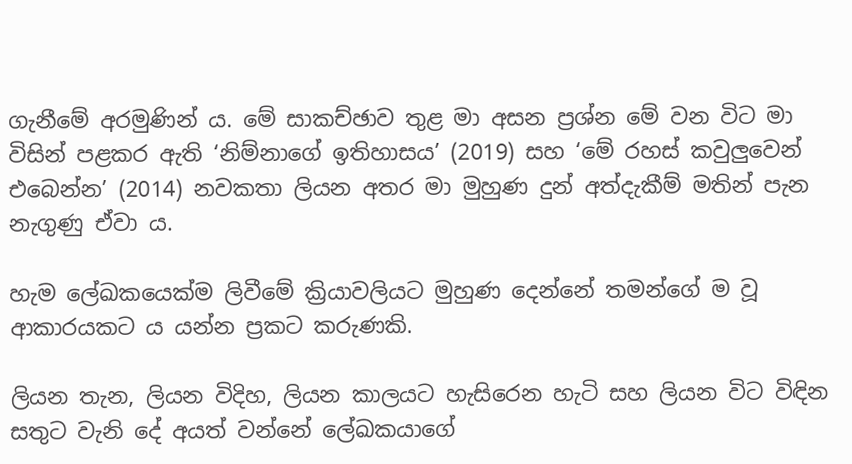ගැනීමේ අරමුණින් ය. මේ සාකච්ඡාව තුළ මා අසන ප්‍රශ්න මේ වන විට මා විසින් පළකර ඇති ‘නිම්නාගේ ඉතිහාසය’ (2019) සහ ‘මේ රහස් කවුලුවෙන් එබෙන්න’ (2014) නවකතා ලියන අතර මා මුහුණ දුන් අත්දැකීම් මතින් පැන නැගුණු ඒවා ය.

හැම ලේඛකයෙක්ම ලිවීමේ ක්‍රියාවලියට මුහුණ දෙන්නේ තමන්ගේ ම වූ ආකාරයකට ය යන්න ප්‍රකට කරුණකි.

ලියන තැන, ලියන විදිහ, ලියන කාලයට හැසිරෙන හැටි සහ ලියන විට විඳින සතුට වැනි දේ අයත් වන්නේ ලේඛකයාගේ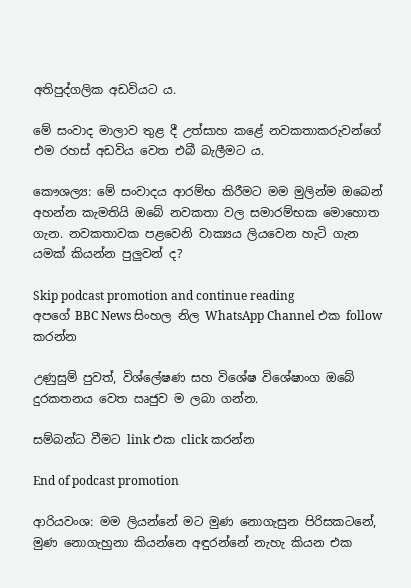අතිපුද්ගලික අඩවියට ය.

මේ සංවාද මාලාව තුළ දී උත්සාහ කළේ නවකතාකරුවන්ගේ එම රහස් අඩවිය වෙත එබී බැලීමට ය.

කෞශල්‍ය: මේ සංවාදය ආරම්භ කිරීමට මම මුලින්ම ඔබෙන් අහන්න කැමතියි ඔබේ නවකතා වල සමාරම්භක මොහොත ගැන. නවකතාවක පළවෙනි වාක්‍යය ලියවෙන හැටි ගැන යමක් කියන්න පුලුවන් ද?

Skip podcast promotion and continue reading
අපගේ BBC News සිංහල නිල WhatsApp Channel එක follow කරන්න

උණුසුම් පුවත්, විශ්ලේෂණ සහ විශේෂ විශේෂාංග ඔබේ දුරකතනය වෙත ඍජුව ම ලබා ගන්න.

සම්බන්ධ වීමට link එක click කරන්න

End of podcast promotion

ආරියවංශ: මම ලියන්නේ මට මුණ නොගැසුන පිරිසකටනේ, මුණ නොගැහුනා කියන්නෙ අඳුරන්නේ නැහැ කියන එක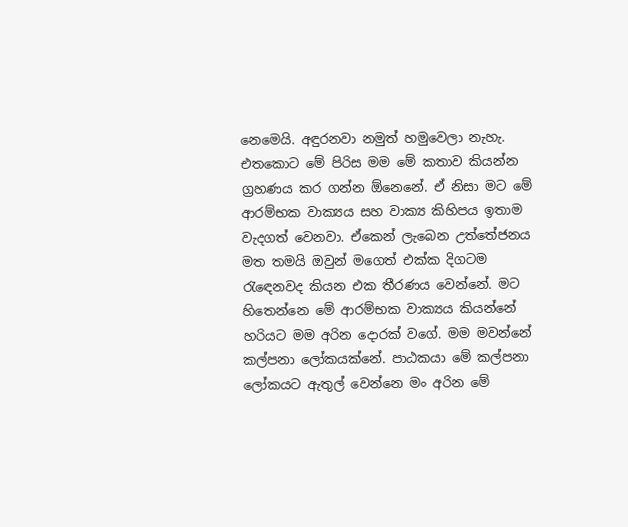නෙමෙයි. අඳුරනවා නමුත් හමුවෙලා නැහැ. එතකොට මේ පිරිස මම මේ කතාව කියන්න ග්‍රහණය කර ගන්න ඕනෙනේ. ඒ නිසා මට මේ ආරම්භක වාක්‍යය සහ වාක්‍ය කිහිපය ඉතාම වැදගත් වෙනවා. ඒකෙන් ලැබෙන උත්තේජනය මත තමයි ඔවුන් මගෙත් එක්ක දිගටම රැඳෙනවද කියන එක තීරණය වෙන්නේ. මට හිතෙන්නෙ මේ ආරම්භක වාක්‍යය කියන්නේ හරියට මම අරින දොරක් වගේ. මම මවන්නේ කල්පනා ලෝකයක්නේ. පාඨකයා මේ කල්පනා ලෝකයට ඇතුල් වෙන්නෙ මං අරින මේ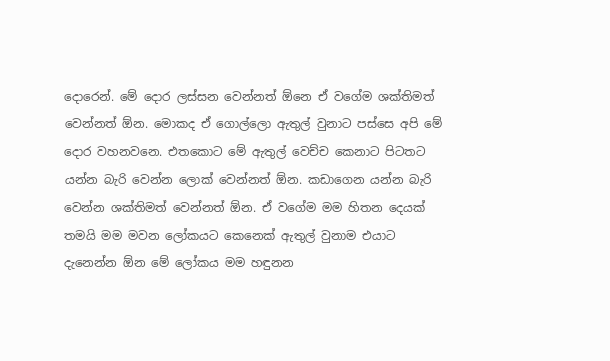දොරෙන්. මේ දොර ලස්සන වෙන්නත් ඕනෙ ඒ වගේම ශක්තිමත් වෙන්නත් ඕන. මොකද ඒ ගොල්ලො ඇතුල් වුනාට පස්සෙ අපි මේ දොර වහනවනෙ. එතකොට මේ ඇතුල් වෙච්ච කෙනාට පිටතට යන්න බැරි වෙන්න ලොක් වෙන්නත් ඕන. කඩාගෙන යන්න බැරි වෙන්න ශක්තිමත් වෙන්නත් ඕන. ඒ වගේම මම හිතන දෙයක් තමයි මම මවන ලෝකයට කෙනෙක් ඇතුල් වුනාම එයාට දැනෙන්න ඕන මේ ලෝකය මම හඳුනන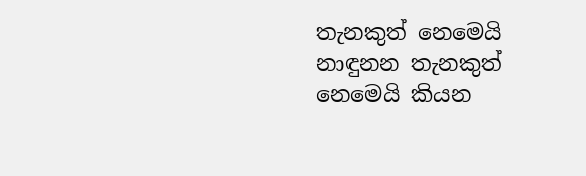තැනකුත් නෙමෙයි නාඳුනන තැනකුත් නෙමෙයි කියන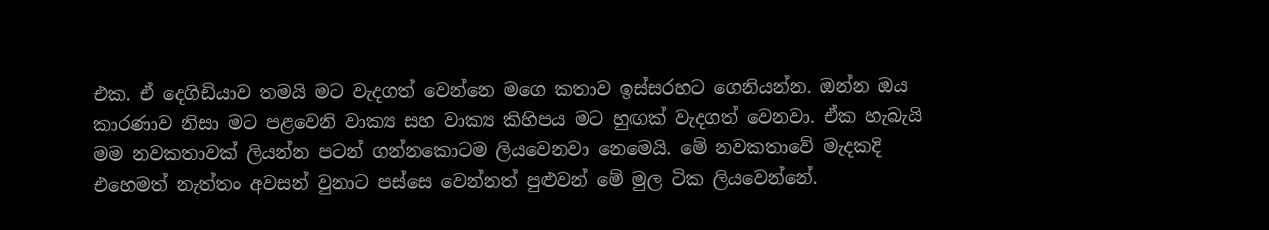එක. ඒ දෙගිඩියාව තමයි මට වැදගත් වෙන්නෙ මගෙ කතාව ඉස්සරහට ගෙනියන්න. ඔන්න ඔය කාරණාව නිසා මට පළවෙනි වාක්‍ය සහ වාක්‍ය කිහිපය මට හුඟක් වැදගත් වෙනවා. ඒක හැබැයි මම නවකතාවක් ලියන්න පටන් ගන්නකොටම ලියවෙනවා නෙමෙයි. මේ නවකතාවේ මැදකදි එහෙමත් නැත්තං අවසන් වුනාට පස්සෙ වෙන්නත් පුළුවන් මේ මුල ටික ලියවෙන්නේ.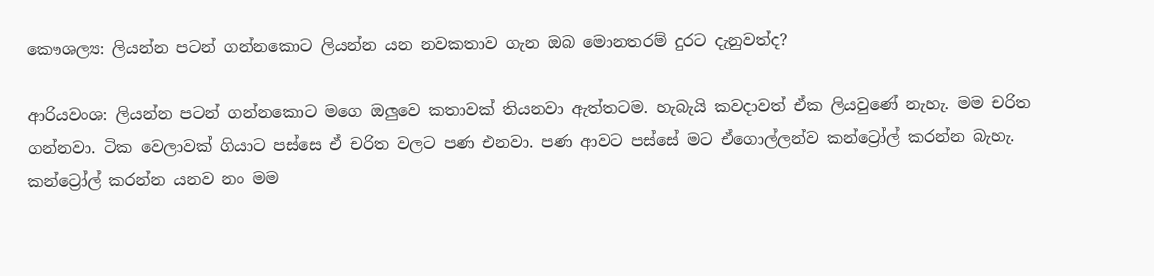කෞශල්‍ය: ලියන්න පටන් ගන්නකොට ලියන්න යන නවකතාව ගැන ඔබ මොනතරම් දුරට දැනුවත්ද?

ආරියවංශ: ලියන්න පටන් ගන්නකොට මගෙ ඔලුවෙ කතාවක් තියනවා ඇත්තටම. හැබැයි කවදාවත් ඒක ලියවුණේ නැහැ. මම චරිත ගන්නවා. ටික වෙලාවක් ගියාට පස්සෙ ඒ චරිත වලට පණ එනවා. පණ ආවට පස්සේ මට ඒගොල්ලන්ව කන්ට්‍රෝල් කරන්න බැහැ. කන්ට්‍රෝල් කරන්න යනව නං මම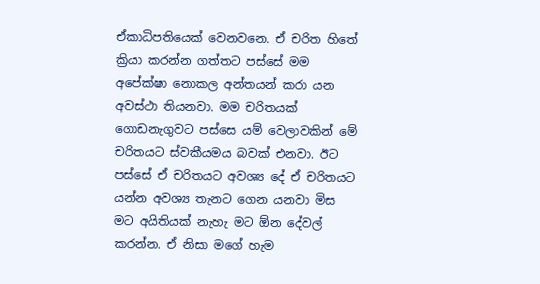ඒකාධිපතියෙක් වෙනවනෙ. ඒ චරිත හිතේ ක්‍රියා කරන්න ගත්තට පස්සේ මම අපේක්ෂා නොකල අන්තයන් කරා යන අවස්ථා තියනවා. මම චරිතයක් ගොඩනැගුවට පස්සෙ යම් වෙලාවකින් මේ චරිතයට ස්වකීයමය බවක් එනවා. ඊට පස්සේ ඒ චරිතයට අවශ්‍ය දේ ඒ චරිතයට යන්න අවශ්‍ය තැනට ගෙන යනවා මිස මට අයිතියක් නැහැ මට ඕන දේවල් කරන්න. ඒ නිසා මගේ හැම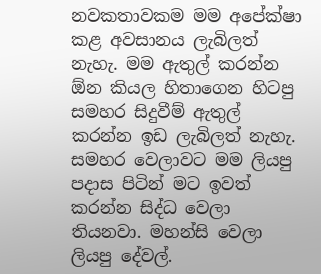නවකතාවකම මම අපේක්ෂා කළ අවසානය ලැබිලත් නැහැ. මම ඇතුල් කරන්න ඕන කියල හිතාගෙන හිටපු සමහර සිදුවීම් ඇතුල් කරන්න ඉඩ ලැබිලත් නැහැ. සමහර වෙලාවට මම ලියපු පදාස පිටින් මට ඉවත් කරන්න සිද්ධ වෙලා තියනවා. මහන්සි වෙලා ලියපු දේවල්.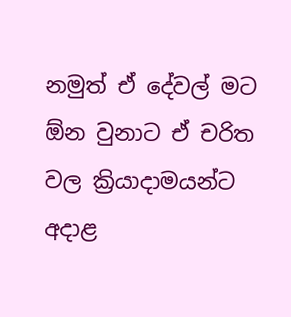නමුත් ඒ දේවල් මට ඕන වුනාට ඒ චරිත වල ක්‍රියාදාමයන්ට අදාළ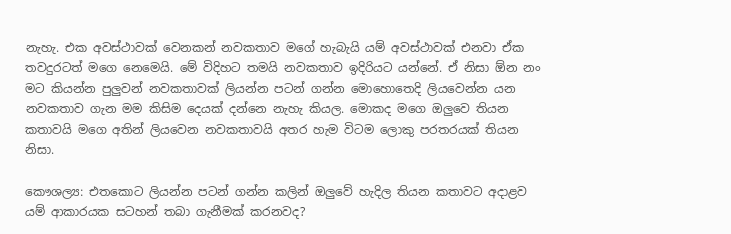නැහැ. එක අවස්ථාවක් වෙනකන් නවකතාව මගේ හැබැයි යම් අවස්ථාවක් එනවා ඒක තවදුරටත් මගෙ නෙමෙයි. මේ විදිහට තමයි නවකතාව ඉදිරියට යන්නේ. ඒ නිසා ඕන නං මට කියන්න පුලුවන් නවකතාවක් ලියන්න පටන් ගන්න මොහොතෙදි ලියවෙන්න යන නවකතාව ගැන මම කිසිම දෙයක් දන්නෙ නැහැ කියල. මොකද මගෙ ඔලුවෙ තියන කතාවයි මගෙ අතින් ලියවෙන නවකතාවයි අතර හැම විටම ලොකු පරතරයක් තියන නිසා.

කෞශල්‍ය: එතකොට ලියන්න පටන් ගන්න කලින් ඔලුවේ හැදිල තියන කතාවට අදාළව යම් ආකාරයක සටහන් තබා ගැනීමක් කරනවද?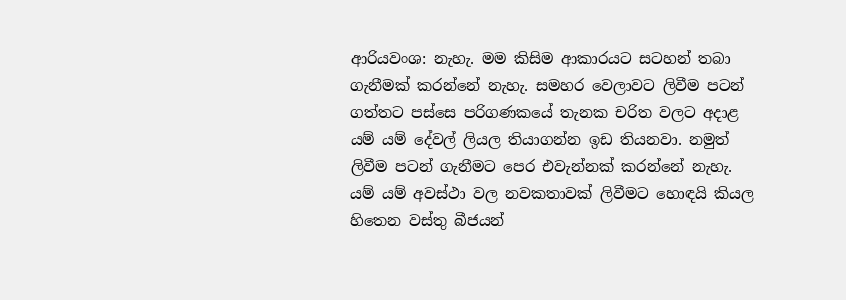ආරියවංශ: නැහැ. මම කිසිම ආකාරයට සටහන් තබා ගැනීමක් කරන්නේ නැහැ. සමහර වෙලාවට ලිවීම පටන් ගත්තට පස්සෙ පරිගණකයේ තැනක චරිත වලට අදාළ යම් යම් දේවල් ලියල තියාගන්න ඉඩ තියනවා. නමුත් ලිවීම පටන් ගැනීමට පෙර එවැන්නක් කරන්නේ නැහැ. යම් යම් අවස්ථා වල නවකතාවක් ලිවීමට හොඳයි කියල හිතෙන වස්තු බීජයන්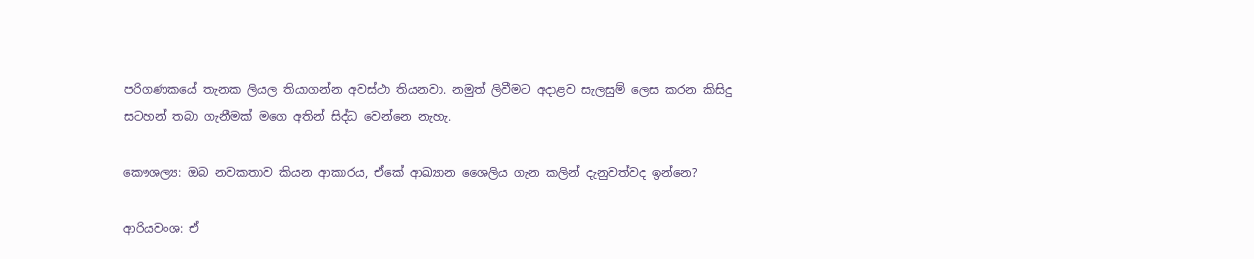පරිගණකයේ තැනක ලියල තියාගන්න අවස්ථා තියනවා. නමුත් ලිවීමට අදාළව සැලසුම් ලෙස කරන කිසිදු සටහන් තබා ගැනීමක් මගෙ අතින් සිද්ධ වෙන්නෙ නැහැ.

කෞශල්‍ය: ඔබ නවකතාව කියන ආකාරය, ඒකේ ආඛ්‍යාන ශෛලිය ගැන කලින් දැනුවත්වද ඉන්නෙ?

ආරියවංශ: ඒ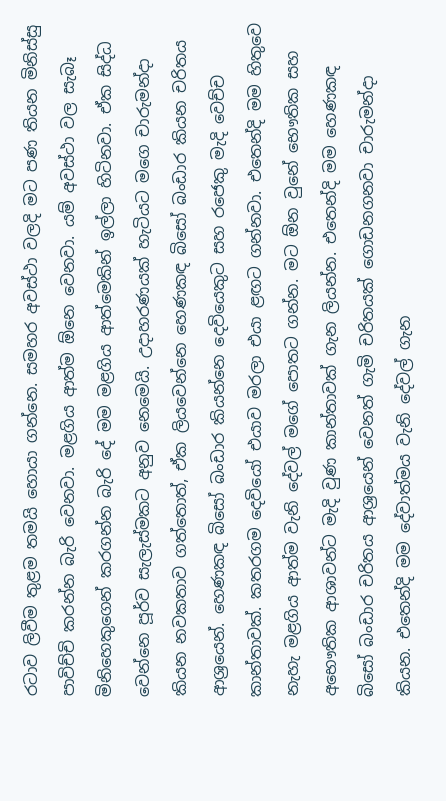රටාව ලිවීම තුළම තමයි හොයා ගන්නෙ. සමහර අවස්ථා වලදි මට පණ තියන මිනිස්සු පාවිච්චි කරන්න බැරි වෙනවා. මළගිය ආත්ම ඕනෙ වෙනවා. යම් අවස්ථා වල සැබෑ මිනිහෙකුගෙන් කරගන්න බැරි දේ මම මළගිය ආත්මෙකින් ඉල්ලා හිටිනවා. ඒක සිද්ධ වෙන්නෙ පූර්ව සැලැස්මකට අනුව නෙමෙයි. උදාහරණයක් හැටියට මගෙ චාරුමන්දා කියන නවකතාව ගත්තොත්, ඒක ලියවෙන්නෙ හෙණකඳ බිසෝ බංඩාර කියන චරිතය ආශ්‍රයෙන්. හෙණකඳ බිසෝ බංඩාර කියන්නෙ දෙවියෙකුට සහ රජෙකු මැදි වෙච්ච කාන්තාවක්. කතරගම දෙවියෝ එයාව මරලා එයා ළඟට ගන්නවා. එතෙන්දි මම හිතුවෙ නැහැ මළගිය ආත්ම වැනි දේවල් මගේ පොතට ගන්න. මට ඕන වුනේ භෞතික සහ අභෞතික ආශාවන්ට මැදි වුණ කාන්තාවක් ගැන ලියන්න. එතෙන්දි මම හෙණකඳ බිසෝ බංඩාර චරිතය ආශ්‍රයෙන් වෙනත් ගැමි චරිතයක් ගොඩනගනවා චාරුමන්දා කියන. එතෙන්දි මම දේවාත්මය වැනි දේවල් ගැන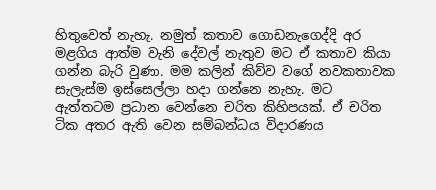හිතුවෙත් නැහැ. නමුත් කතාව ගොඩනැගෙද්දි අර මළගිය ආත්ම වැනි දේවල් නැතුව මට ඒ කතාව කියා ගන්න බැරි වුණා. මම කලින් කිව්ව වගේ නවකතාවක සැලැස්ම ඉස්සෙල්ලා හදා ගන්නෙ නැහැ. මට ඇත්තටම ප්‍රධාන වෙන්නෙ චරිත කිහිපයක්. ඒ චරිත ටික අතර ඇති වෙන සම්බන්ධය විදාරණය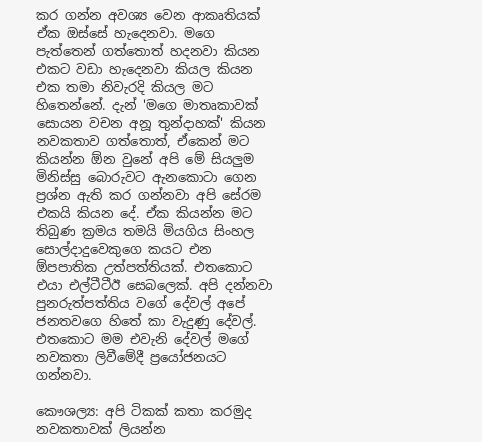කර ගන්න අවශ්‍ය වෙන ආකෘතියක් ඒක ඔස්සේ හැදෙනවා. මගෙ පැත්තෙන් ගත්තොත් හදනවා කියන එකට වඩා හැදෙනවා කියල කියන එක තමා නිවැරදි කියල මට හිතෙන්නේ. දැන් 'මගෙ මාතෘකාවක් සොයන වචන අනූ තුන්දාහක්' කියන නවකතාව ගත්තොත්, ඒකෙන් මට කියන්න ඕන වුනේ අපි මේ සියලුම මිනිස්සු බොරුවට ඇනකොටා ගෙන ප්‍රශ්න ඇති කර ගන්නවා අපි සේරම එකයි කියන දේ. ඒක කියන්න මට තිබුණ ක්‍රමය තමයි මියගිය සිංහල සොල්දාදුවෙකුගෙ කයට එන ඕපපාතික උත්පත්තියක්. එතකොට එයා එල්ටීටීඊ සෙබලෙක්. අපි දන්නවා පුනරුත්පත්තිය වගේ දේවල් අපේ ජනතවගෙ හිතේ කා වැදුණු දේවල්. එතකොට මම එවැනි දේවල් මගේ නවකතා ලිවීමේදී ප්‍රයෝජනයට ගන්නවා.

කෞශල්‍ය: අපි ටිකක් කතා කරමුද නවකතාවක් ලියන්න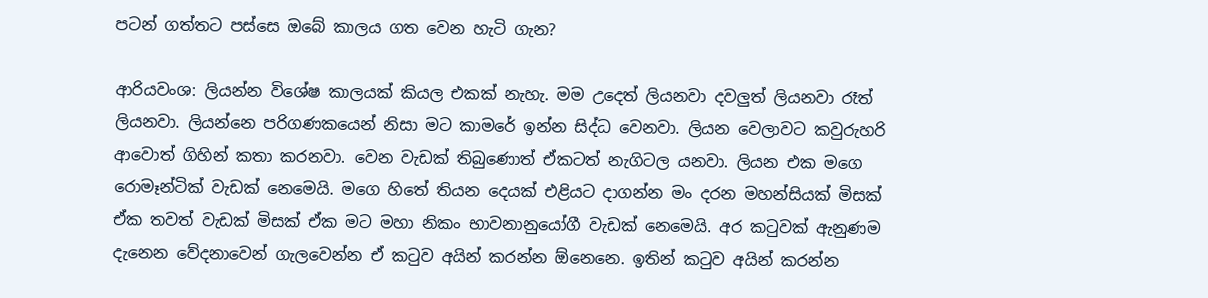පටන් ගත්තට පස්සෙ ඔබේ කාලය ගත වෙන හැටි ගැන?

ආරියවංශ: ලියන්න විශේෂ කාලයක් කියල එකක් නැහැ. මම උදෙත් ලියනවා දවලුත් ලියනවා රෑත් ලියනවා. ලියන්නෙ පරිගණකයෙන් නිසා මට කාමරේ ඉන්න සිද්ධ වෙනවා. ලියන වෙලාවට කවුරුහරි ආවොත් ගිහින් කතා කරනවා. වෙන වැඩක් තිබුණොත් ඒකටත් නැගිටල යනවා. ලියන එක මගෙ රොමෑන්ටික් වැඩක් නෙමෙයි. මගෙ හිතේ තියන දෙයක් එළියට දාගන්න මං දරන මහන්සියක් මිසක් ඒක තවත් වැඩක් මිසක් ඒක මට මහා නිකං භාවනානුයෝගී වැඩක් නෙමෙයි. අර කටුවක් ඇනුණම දැනෙන වේදනාවෙන් ගැලවෙන්න ඒ කටුව අයින් කරන්න ඕනෙනෙ. ඉතින් කටුව අයින් කරන්න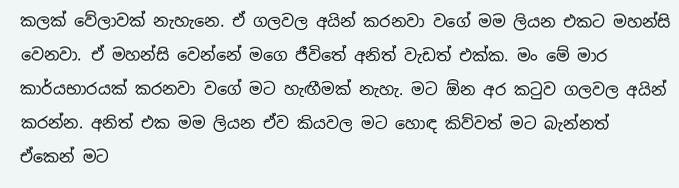කලක් වේලාවක් නැහැනෙ. ඒ ගලවල අයින් කරනවා වගේ මම ලියන එකට මහන්සි වෙනවා. ඒ මහන්සි වෙන්නේ මගෙ ජීවිතේ අනිත් වැඩත් එක්ක. මං මේ මාර කාර්යභාරයක් කරනවා වගේ මට හැඟීමක් නැහැ. මට ඕන අර කටුව ගලවල අයින් කරන්න. අනිත් එක මම ලියන ඒව කියවල මට හොඳ කිව්වත් මට බැන්නත් ඒකෙන් මට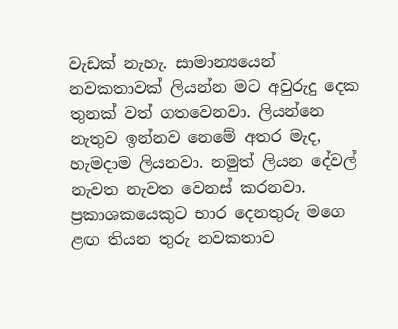වැඩක් නැහැ. සාමාන්‍යයෙන් නවකතාවක් ලියන්න මට අවුරුදු දෙක තුනක් වත් ගතවෙනවා. ලියන්නෙ නැතුව ඉන්නව නෙමේ අතර මැද, හැමදාම ලියනවා. නමුත් ලියන දේවල් නැවත නැවත වෙනස් කරනවා. ප්‍රකාශකයෙකුට භාර දෙනතුරු මගෙ ළඟ තියන තුරු නවකතාව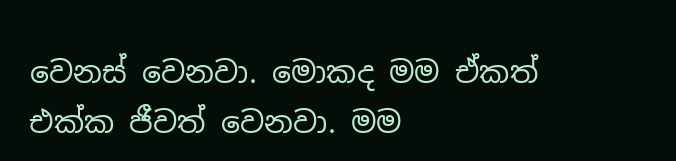වෙනස් වෙනවා. මොකද මම ඒකත් එක්ක ජීවත් වෙනවා. මම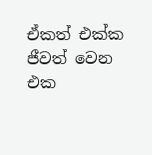ඒකත් එක්ක ජීවත් වෙන එක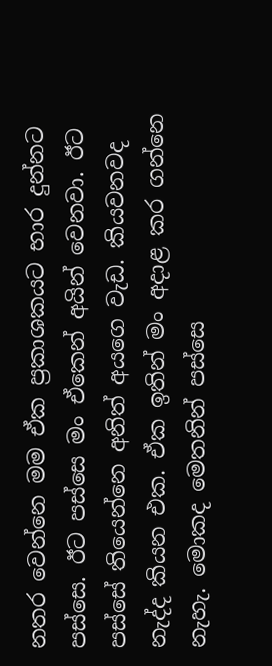නතර වෙන්නෙ මම ඒක ප්‍රකාශකයට භාර දුන්නට පස්සෙ. ඊට පස්සෙ මං ඒකෙන් අයින් වෙනවා. ඊට පස්සේ තියෙන්නෙ අනිත් අයගෙ වැඩ. කියවනවද නැද්ද කියන එක. ඒක ඉතින් මං අදාළ කර ගන්නෙ නැහැ. මොකද මෙතනින් පස්සෙ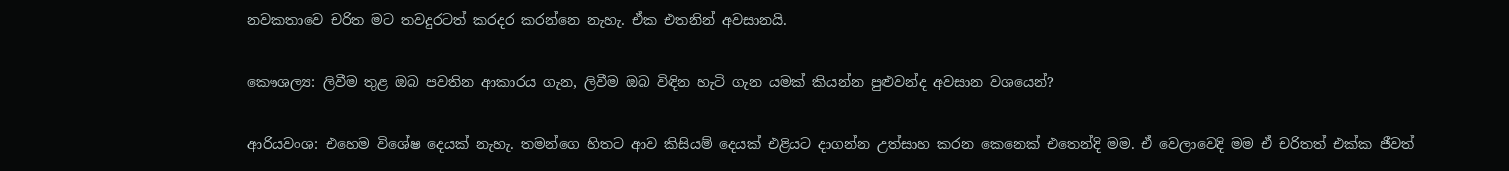නවකතාවෙ චරිත මට තවදුරටත් කරදර කරන්නෙ නැහැ. ඒක එතනින් අවසානයි.

කෞශල්‍ය: ලිවීම තුළ ඔබ පවතින ආකාරය ගැන, ලිවීම ඔබ විඳින හැටි ගැන යමක් කියන්න පුළුවන්ද අවසාන වශයෙන්?

ආරියවංශ: එහෙම විශේෂ දෙයක් නැහැ. තමන්ගෙ හිතට ආව කිසියම් දෙයක් එළියට දාගන්න උත්සාහ කරන කෙනෙක් එතෙන්දි මම. ඒ වෙලාවෙදි මම ඒ චරිතත් එක්ක ජීවත්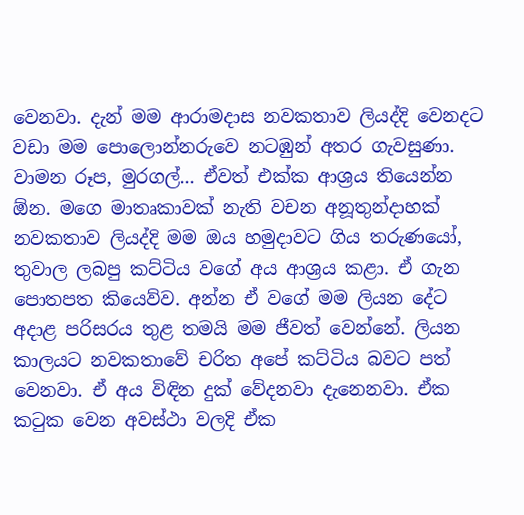වෙනවා. දැන් මම ආරාමදාස නවකතාව ලියද්දි වෙනදට වඩා මම පොලොන්නරුවෙ නටඹුන් අතර ගැවසුණා. වාමන රූප, මුරගල්... ඒවත් එක්ක ආශ්‍රය තියෙන්න ඕන. මගෙ මාතෘකාවක් නැති වචන අනූතුන්දාහක් නවකතාව ලියද්දි මම ඔය හමුදාවට ගිය තරුණයෝ, තුවාල ලබපු කට්ටිය වගේ අය ආශ්‍රය කළා. ඒ ගැන පොතපත කියෙව්ව. අන්න ඒ වගේ මම ලියන දේට අදාළ පරිසරය තුළ තමයි මම ජීවත් වෙන්නේ. ලියන කාලයට නවකතාවේ චරිත අපේ කට්ටිය බවට පත් වෙනවා. ඒ අය විඳින දුක් වේදනවා දැනෙනවා. ඒක කටුක වෙන අවස්ථා වලදි ඒක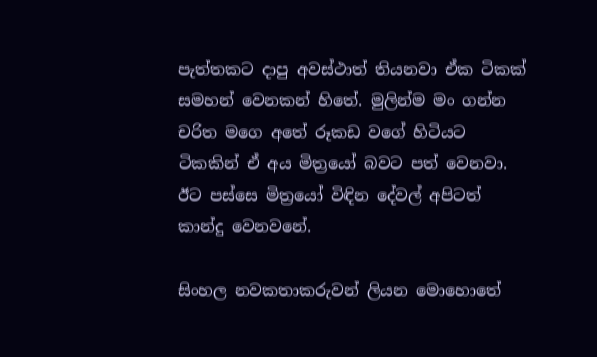පැත්තකට දාපු අවස්ථාත් තියනවා ඒක ටිකක් සමහන් වෙනකන් හිතේ. මුලින්ම මං ගන්න චරිත මගෙ අතේ රූකඩ වගේ හිටියට ටිකකින් ඒ අය මිත්‍රයෝ බවට පත් වෙනවා. ඊට පස්සෙ මිත්‍රයෝ විඳින දේවල් අපිටත් කාන්දු වෙනවනේ.

සිංහල නවකතාකරුවන් ලියන මොහොතේ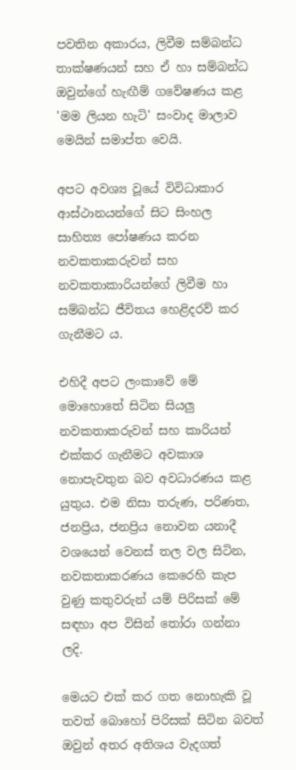පවතින අකාරය, ලිවීම සම්බන්ධ තාක්ෂණයන් සහ ඒ හා සම්බන්ධ ඔවුන්ගේ හැඟීම් ගවේෂණය කළ 'මම ලියන හැටි' සංවාද මාලාව මෙයින් සමාප්ත වෙයි.

අපට අවශ්‍ය වූයේ විවිධාකාර ආස්ථානයන්ගේ සිට සිංහල සාහිත්‍ය පෝෂණය කරන නවකතාකරුවන් සහ නවකතාකාරියන්ගේ ලිවීම හා සම්බන්ධ ජීවිතය හෙළිදරව් කර ගැනීමට ය.

එහිදී අපට ලංකාවේ මේ මොහොතේ සිටින සියලු නවකතාකරුවන් සහ කාරියන් එක්කර ගැනීමට අවකාශ නොපැවතුන බව අවධාරණය කළ යුතුය. එම නිසා තරුණ, පරිණත, ජනප්‍රිය, ජනප්‍රිය නොවන යනාදී වශයෙන් වෙනස් තල වල සිටින, නවකතාකරණය කෙරෙහි කැප වුණු කතුවරුන් යම් පිරිසක් මේ සඳහා අප විසින් තෝරා ගන්නා ලදි.

මෙයට එක් කර ගත නොහැකි වූ තවත් බොහෝ පිරිසක් සිටින බවත් ඔවුන් අතර අතිශය වැදගත්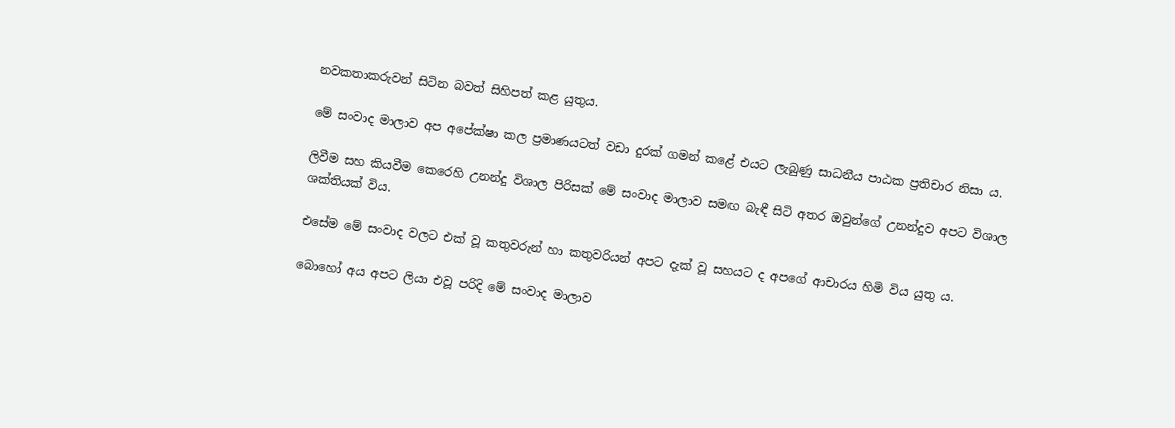නවකතාකරුවන් සිටින බවත් සිහිපත් කළ යුතුය.

මේ සංවාද මාලාව අප අපේක්ෂා කල ප්‍රමාණයටත් වඩා දුරක් ගමන් කළේ එයට ලැබුණු සාධනීය පාඨක ප්‍රතිචාර නිසා ය.

ලිවීම සහ කියවීම කෙරෙහි උනන්දු විශාල පිරිසක් මේ සංවාද මාලාව සමඟ බැඳී සිටි අතර ඔවුන්ගේ උනන්දුව අපට විශාල ශක්තියක් විය.

එසේම මේ සංවාද වලට එක් වූ කතුවරුන් හා කතුවරියන් අපට දැක් වූ සහයට ද අපගේ ආචාරය හිමි විය යුතු ය.

බොහෝ අය අපට ලියා එවූ පරිදි මේ සංවාද මාලාව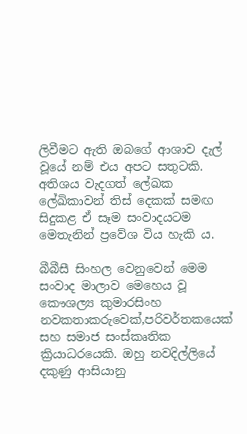ලිවීමට ඇති ඔබගේ ආශාව දැල් වූයේ නම් එය අපට සතුටකි. අතිශය වැදගත් ලේඛක ලේඛිකාවන් තිස් දෙකක් සමඟ සිදුකළ ඒ සෑම සංවාදයටම මෙතැනින් ප්‍රවේශ විය හැකි ය.

බීබීසී සිංහල වෙනුවෙන් මෙම සංවාද මාලාව මෙහෙය වූ කෞශල්‍ය කුමාරසිංහ නවකතාකරුවෙක්,පරිවර්තකයෙක් සහ සමාජ සංස්කෘතික ක්‍රියාධරයෙකි. ඔහු නවදිල්ලියේ දකුණු ආසියානු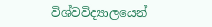විශ්වවිද්‍යාලයෙන්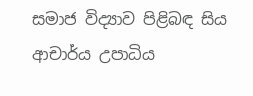සමාජ විද්‍යාව පිළිබඳ සිය ආචාර්ය උපාධිය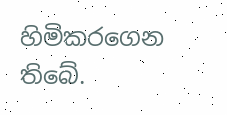හිමිකරගෙන තිබේ.